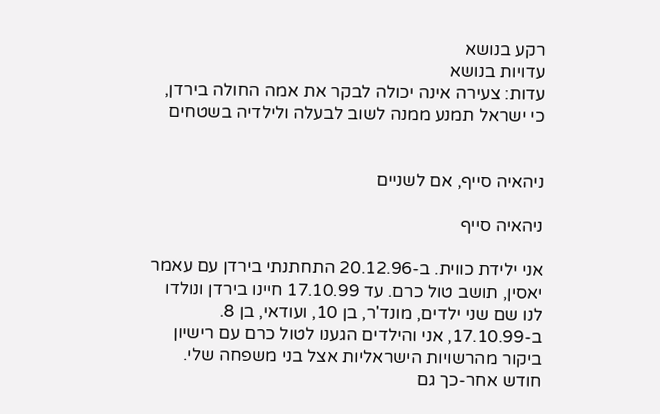רקע בנושא
עדויות בנושא
עדות: צעירה אינה יכולה לבקר את אמה החולה בירדן, כי ישראל תמנע ממנה לשוב לבעלה ולילדיה בשטחים


ניהאיה סייף, אם לשניים

ניהאיה סייף

אני ילידת כווית. ב-20.12.96 התחתנתי בירדן עם עאמר יאסין, תושב טול כרם. עד 17.10.99 חיינו בירדן ונולדו לנו שם שני ילדים, מונד'ר, בן 10, ועודאי, בן 8. ב-17.10.99, אני והילדים הגענו לטול כרם עם רישיון ביקור מהרשויות הישראליות אצל בני משפחה שלי. חודש אחר-כך גם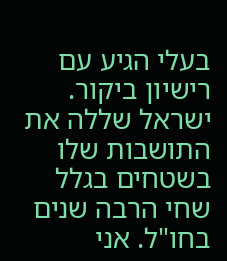בעלי הגיע עם רישיון ביקור. ישראל שללה את התושבות שלו בשטחים בגלל שחי הרבה שנים בחו"ל. אני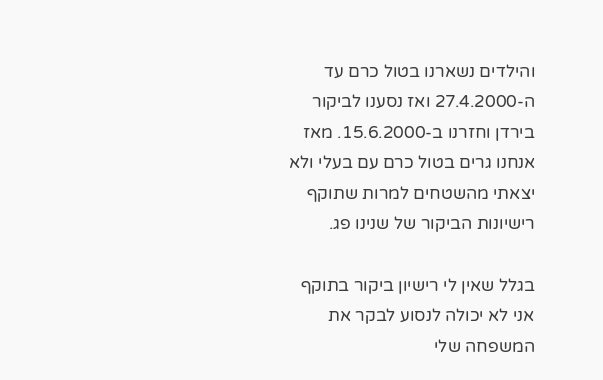והילדים נשארנו בטול כרם עד ה-27.4.2000 ואז נסענו לביקור בירדן וחזרנו ב-15.6.2000. מאז אנחנו גרים בטול כרם עם בעלי ולא יצאתי מהשטחים למרות שתוקף רישיונות הביקור של שנינו פג.

בגלל שאין לי רישיון ביקור בתוקף אני לא יכולה לנסוע לבקר את המשפחה שלי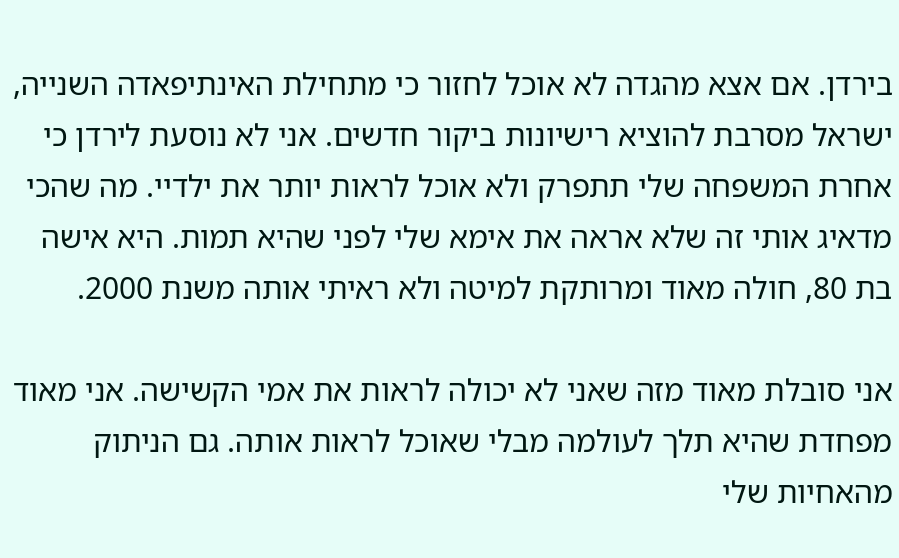בירדן. אם אצא מהגדה לא אוכל לחזור כי מתחילת האינתיפאדה השנייה, ישראל מסרבת להוציא רישיונות ביקור חדשים. אני לא נוסעת לירדן כי אחרת המשפחה שלי תתפרק ולא אוכל לראות יותר את ילדיי. מה שהכי מדאיג אותי זה שלא אראה את אימא שלי לפני שהיא תמות. היא אישה בת 80, חולה מאוד ומרותקת למיטה ולא ראיתי אותה משנת 2000.

אני סובלת מאוד מזה שאני לא יכולה לראות את אמי הקשישה. אני מאוד מפחדת שהיא תלך לעולמה מבלי שאוכל לראות אותה. גם הניתוק מהאחיות שלי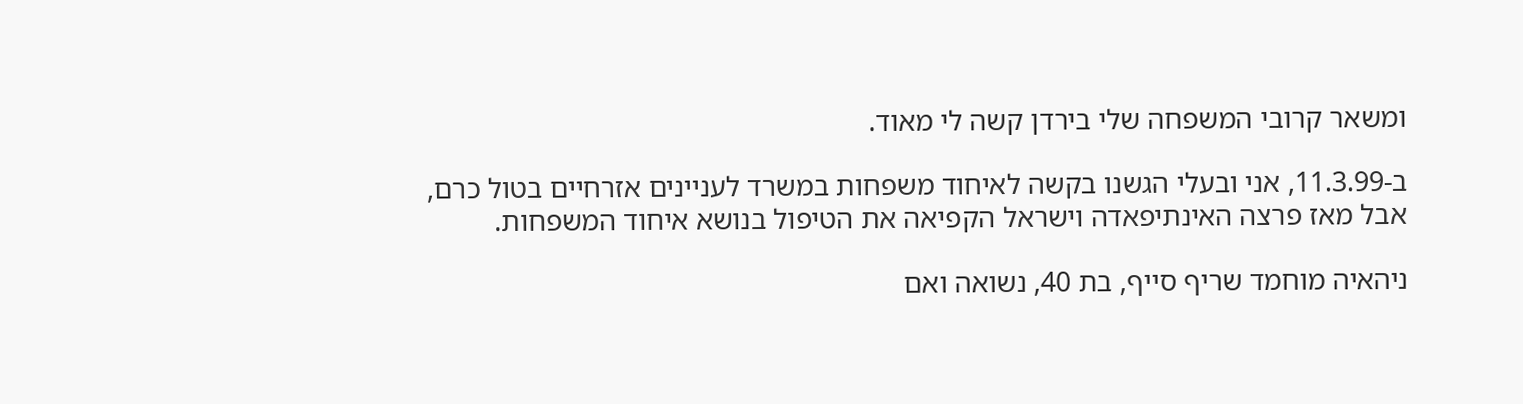ומשאר קרובי המשפחה שלי בירדן קשה לי מאוד.

ב-11.3.99, אני ובעלי הגשנו בקשה לאיחוד משפחות במשרד לעניינים אזרחיים בטול כרם, אבל מאז פרצה האינתיפאדה וישראל הקפיאה את הטיפול בנושא איחוד המשפחות.

ניהאיה מוחמד שריף סייף, בת 40, נשואה ואם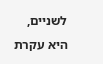לשניים, היא עקרת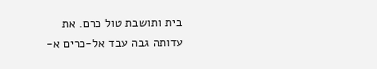בית ותושבת טול כרם. את עדותה גבה עבד אל-כרים א-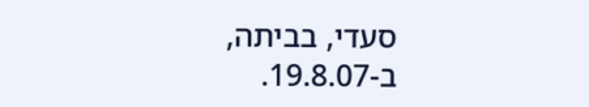סעדי, בביתה, ב-19.8.07.